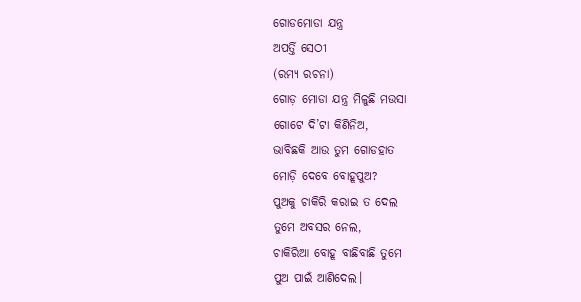ଗୋଡମୋଡା ଯନ୍ତ୍ର
ଅପର୍ତ୍ତି ସେଠୀ
(ରମ୍ୟ ରଚନା)
ଗୋଡ଼ ମୋଡା ଯନ୍ତ୍ର ମିଳୁଛି ମଉସା
ଗୋଟେ ଦି’ଟା କିଣିନିଅ,
ଭାବିଛକି ଆଉ ତୁମ ଗୋଡହାତ
ମୋଡ଼ି ଦେବେ ବୋହୂପୁଅ?
ପୁଅକୁ ଚାକିରି କରାଇ ତ ଦେଲ
ତୁମେ ଅବସର ନେଲ,
ଚାକିରିଆ ବୋହୂ ବାଛିବାଛି ତୁମେ
ପୁଅ ପାଇଁ ଆଣିଦେଲ।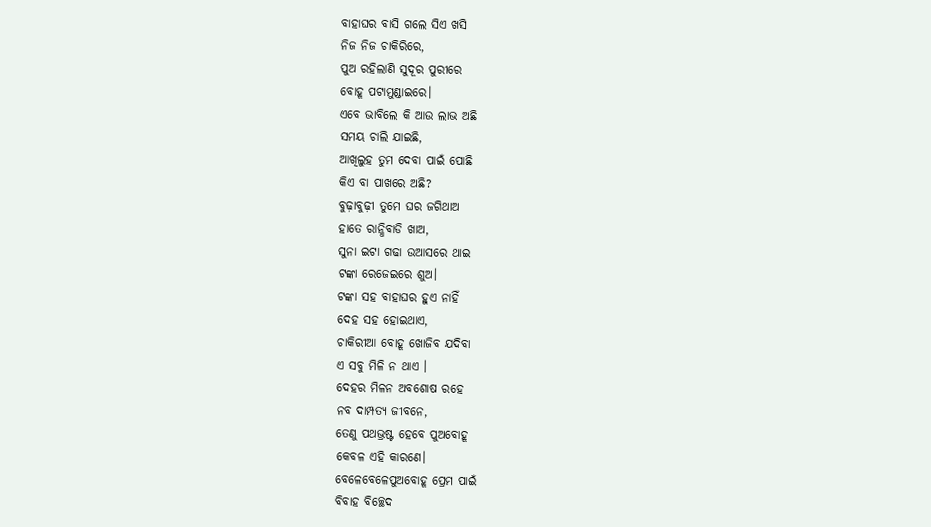ବାହାଘର ବାସି ଗଲେ ସିଏ ଖସି
ନିଜ ନିଜ ଚାକିରିରେ,
ପୁଅ ରହିଲାଣି ସୁଦୂର ପୁରୀରେ
ବୋହୂ ପଟାମୁଣ୍ଡାଇରେ।
ଏବେ ଭାବିଲେ କି ଆଉ ଲାଭ ଅଛି
ସମୟ ଚାଲି ଯାଇଛି,
ଆଖିଲୁହ ତୁମ ଦେବା ପାଇଁ ପୋଛି
କିଏ ବା ପାଖରେ ଅଛି?
ବୁଢ଼ାବୁଢ଼ୀ ତୁମେ ଘର ଜଗିଥାଅ
ହାତେ ରାନ୍ଧିବାଡି ଖାଅ,
ସୁନା ଇଟା ଗଢା ଉଆସରେ ଥାଇ
ଟଙ୍କା ରେଜେଇରେ ଶୁଅ।
ଟଙ୍କା ସହ ବାହାଘର ହୁଏ ନାହିଁ
ଦେହ ସହ ହୋଇଥାଏ,
ଚାକିରୀଆ ବୋହୂ ଖୋଜିବ ଯଦିବା
ଏ ସବୁ ମିଳି ନ ଥାଏ ।
ଦେହର ମିଳନ ଅବଶୋଷ ରହେ
ନବ ଦାମ୍ପତ୍ୟ ଜୀବନେ,
ତେଣୁ ପଥଭ୍ରଷ୍ଟ ହେବେ ପୁଅବୋହୂ
କେବଳ ଏହି କାରଣେ।
ବେଳେବେଳେପୁଅବୋହୂ ପ୍ରେମ ପାଇଁ
ବିବାହ ବିଚ୍ଛେଦ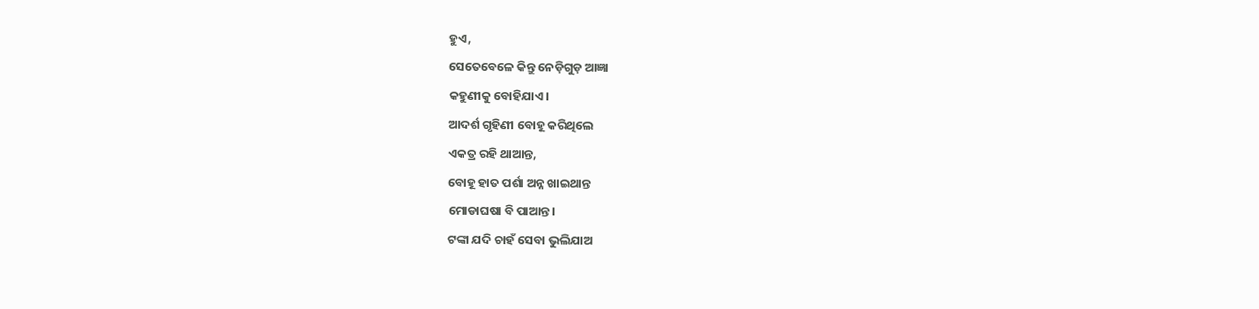ହୁଏ,
ସେତେବେଳେ କିନ୍ତୁ ନେଡ଼ିଗୁଡ଼ ଆଜ୍ଞା
କହୁଣୀକୁ ବୋହିଯାଏ।
ଆଦର୍ଶ ଗୃହିଣୀ ବୋହୂ କରିଥିଲେ
ଏକତ୍ର ରହି ଥାଆନ୍ତ,
ବୋହୂ ହାତ ପର୍ଶା ଅନ୍ନ ଖାଇଥାନ୍ତ
ମୋଡାଘଷା ବି ପାଆନ୍ତ।
ଟଙ୍କା ଯଦି ଚାହଁ ସେବା ଭୁଲିଯାଅ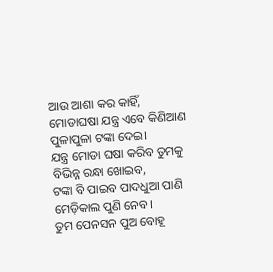ଆଉ ଆଶା କର କାହିଁ,
ମୋଡାଘଷା ଯନ୍ତ୍ର ଏବେ କିଣିଆଣ
ପୁଳାପୁଳା ଟଙ୍କା ଦେଇ।
ଯନ୍ତ୍ର ମୋଡା ଘଷା କରିବ ତୁମକୁ
ବିଭିନ୍ନ ରନ୍ଧା ଖୋଇବ,
ଟଙ୍କା ବି ପାଇବ ପାଦଧୁଆ ପାଣି
ମେଡ଼ିକାଲ ପୁଣି ନେବ।
ତୁମ ପେନସନ ପୁଅ ବୋହୂ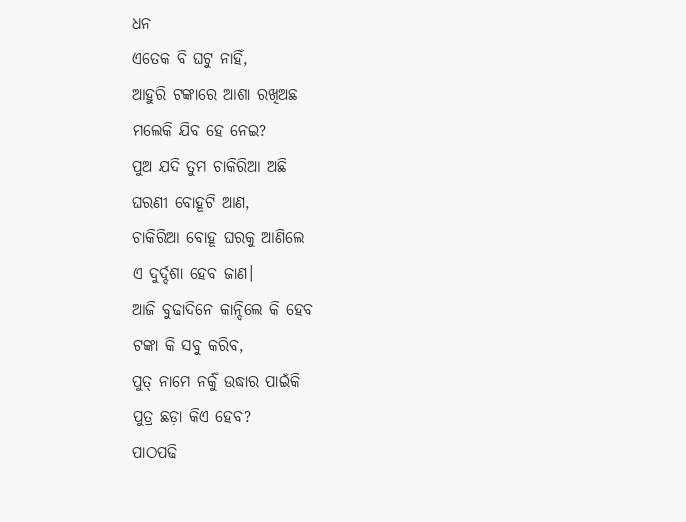ଧନ
ଏତେକ ବି ଘଟୁ ନାହିଁ,
ଆହୁରି ଟଙ୍କାରେ ଆଶା ରଖିଅଛ
ମଲେକି ଯିବ ହେ ନେଇ?
ପୁଅ ଯଦି ତୁମ ଚାକିରିଆ ଅଛି
ଘରଣୀ ବୋହୂଟି ଆଣ,
ଚାକିରିଆ ବୋହୂ ଘରକୁ ଆଣିଲେ
ଏ ଦୁର୍ଦ୍ଦଶା ହେବ ଜାଣ।
ଆଜି ବୁଢାଦିନେ କାନ୍ଦିଲେ କି ହେବ
ଟଙ୍କା କି ସବୁ କରିବ,
ପୁତ୍ ନାମେ ନର୍କୁଁ ଉଦ୍ଧାର ପାଇଁକି
ପୁତ୍ର ଛଡ଼ା କିଏ ହେବ?
ପାଠପଢି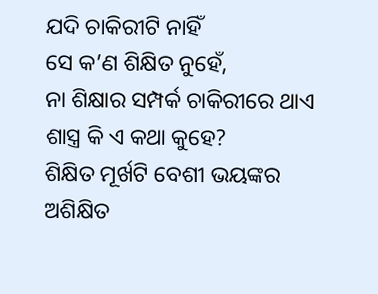ଯଦି ଚାକିରୀଟି ନାହିଁ
ସେ କ’ଣ ଶିକ୍ଷିତ ନୁହେଁ,
ନା ଶିକ୍ଷାର ସମ୍ପର୍କ ଚାକିରୀରେ ଥାଏ
ଶାସ୍ତ୍ର କି ଏ କଥା କୁହେ?
ଶିକ୍ଷିତ ମୂର୍ଖଟି ବେଶୀ ଭୟଙ୍କର
ଅଶିକ୍ଷିତ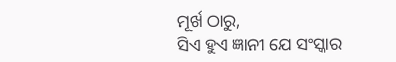ମୂର୍ଖ ଠାରୁ,
ସିଏ ହୁଏ ଜ୍ଞାନୀ ଯେ ସଂସ୍କାର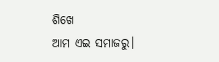ଶିଖେ
ଆମ ଏଇ ସମାଜରୁ।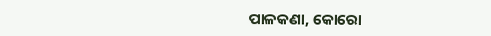ପାଳକଣା, କୋରୋ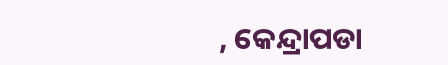, କେନ୍ଦ୍ରାପଡା